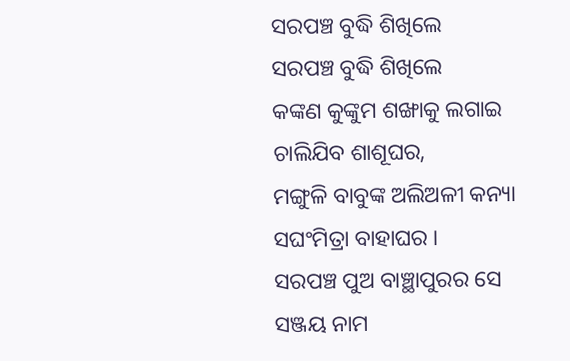ସରପଞ୍ଚ ବୁଦ୍ଧି ଶିଖିଲେ
ସରପଞ୍ଚ ବୁଦ୍ଧି ଶିଖିଲେ
କଙ୍କଣ କୁଙ୍କୁମ ଶଙ୍ଖାକୁ ଲଗାଇ
ଚାଲିଯିବ ଶାଶୂଘର,
ମଙ୍ଗୁଳି ବାବୁଙ୍କ ଅଲିଅଳୀ କନ୍ୟା
ସଘଂମିତ୍ରା ବାହାଘର ।
ସରପଞ୍ଚ ପୁଅ ବାଞ୍ଛାପୁରର ସେ
ସଞ୍ଜୟ ନାମ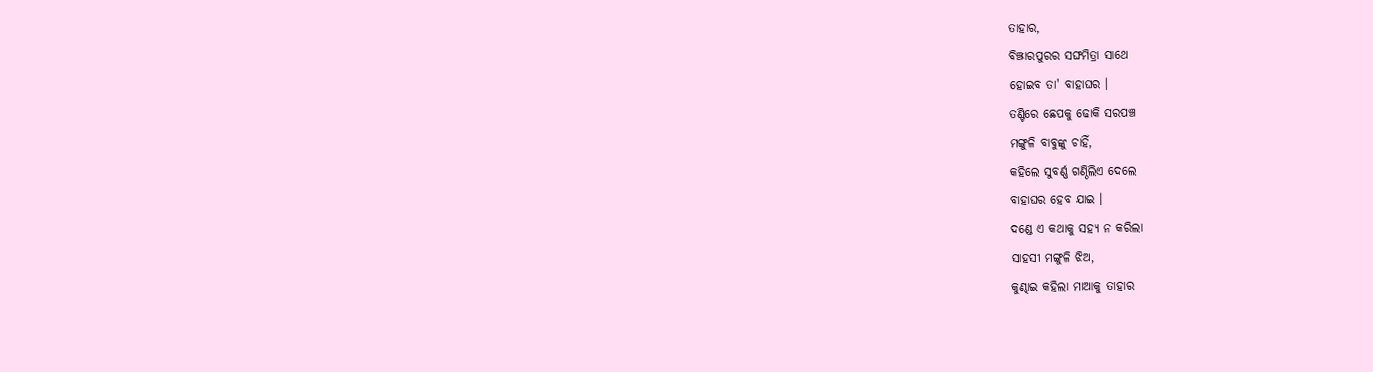ତାହାର,
ବିଞ୍ଝାରପୁରର ସଙ୍ଘମିତ୍ରା ସାଥେ
ହୋଇବ ତା' ବାହାଘର ।
ତଣ୍ଟିରେ ଛେପକୁ ଢୋକି ସରପଞ୍ଚ
ମଙ୍ଗୁଳି ବାବୁଙ୍କୁ ଚାହିଁ,
କହିଲେ ସୁବର୍ଣ୍ଣ ଗଣ୍ଠିଲିଏ ଦେଲେ
ବାହାଘର ହେବ ଯାଇ ।
ଦଣ୍ଡେ ଏ କଥାକୁ ସହ୍ୟ ନ କରିଲା
ସାହସୀ ମଙ୍ଗୁଳି ଝିଅ,
କୁଣ୍ଢାଇ କହିଲା ମାଆକୁ ତାହାର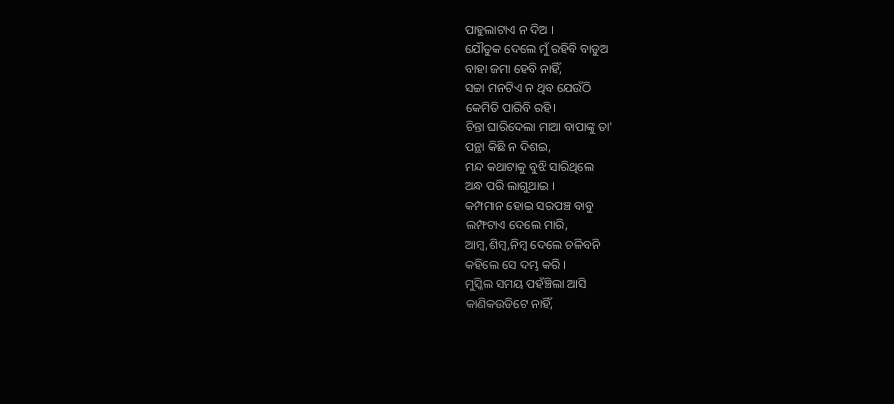ପାହୁଲାଟାଏ ନ ଦିଅ ।
ଯୌତୁକ ଦେଲେ ମୁଁ ରହିବି ବାଡୁଅ
ବାହା ଜମା ହେବି ନାହିଁ,
ସଚ୍ଚା ମନଟିଏ ନ ଥିବ ଯେଉଁଠି
କେମିତି ପାରିବି ରହି।
ଚିନ୍ତା ଘାରିଦେଲା ମାଆ ବାପାଙ୍କୁ ତା'
ପନ୍ଥା କିଛି ନ ଦିଶଇ,
ମନ୍ଦ କଥାଟାକୁ ବୁଝି ସାରିଥିଲେ
ଅନ୍ଧ ପରି ଲାଗୁଥାଇ ।
କମ୍ପମାନ ହୋଇ ସରପଞ୍ଚ ବାବୁ
ଲମ୍ଫଟାଏ ଦେଲେ ମାରି,
ଆମ୍ବ,ଶିମ୍ବ,ନିମ୍ବ ଦେଲେ ଚଳିବନି
କହିଲେ ସେ ଦମ୍ଭ କରି ।
ମୁସ୍କିଲ ସମୟ ପହଁଞ୍ଚିଲା ଆସି
କାଣିକଉଡିଟେ ନାହିଁ,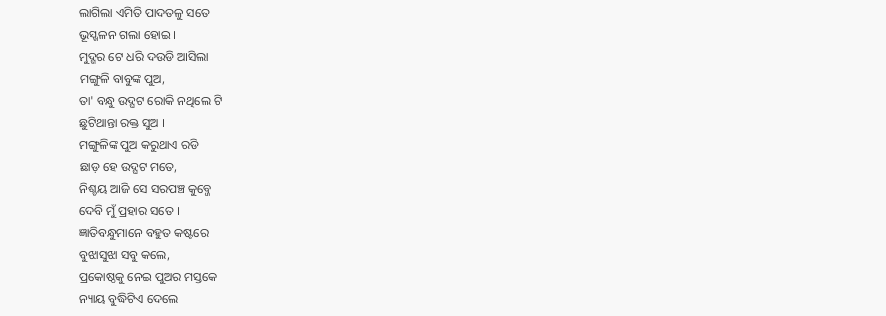ଲାଗିଲା ଏମିତି ପାଦତଳୁ ସତେ
ଭୂସ୍ଖଳନ ଗଲା ହୋଇ ।
ମୁଦ୍ଗର ଟେ ଧରି ଦଉଡି ଆସିଲା
ମଙ୍ଗୁଳି ବାବୁଙ୍କ ପୁଅ,
ତା' ବନ୍ଧୁ ଉଦ୍ଘଟ ରୋକି ନଥିଲେ ଟି
ଛୁଟିଥାନ୍ତା ରକ୍ତ ସୁଅ ।
ମଙ୍ଗୁଳିଙ୍କ ପୁଅ କରୁଥାଏ ରଡି
ଛାଡ଼ ହେ ଉଦ୍ଘଟ ମତେ,
ନିଶ୍ଚୟ ଆଜି ସେ ସରପଞ୍ଚ କୁବ୍ଜେ
ଦେବି ମୁଁ ପ୍ରହାର ସତେ ।
ଜ୍ଞାତିବନ୍ଧୁମାନେ ବହୁତ କଷ୍ଟରେ
ବୁଝାସୁଝା ସବୁ କଲେ,
ପ୍ରକୋଷ୍ଠକୁ ନେଇ ପୁଅର ମସ୍ତକେ
ନ୍ୟାୟ ବୁଦ୍ଧିଟିଏ ଦେଲେ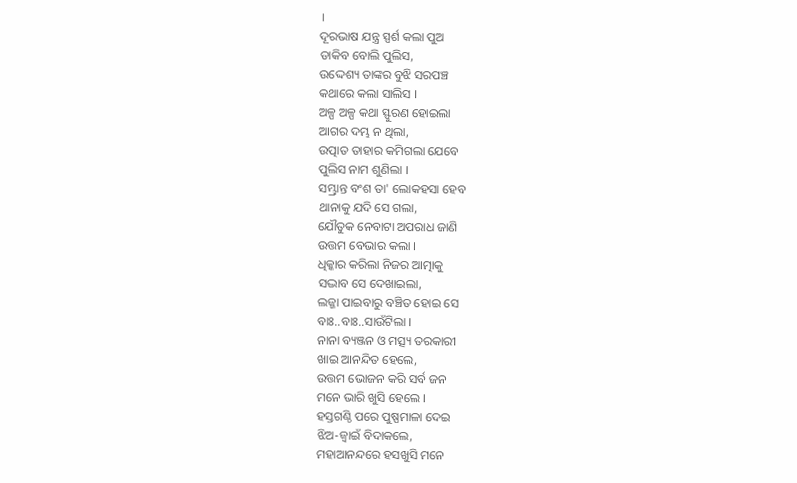।
ଦୂରଭାଷ ଯନ୍ତ୍ର ସ୍ପର୍ଶ କଲା ପୁଅ
ଡାକିବ ବୋଲି ପୁଲିସ,
ଉଦ୍ଦେଶ୍ୟ ତାଙ୍କର ବୁଝି ସରପଞ୍ଚ
କଥାରେ କଲା ସାଲିସ ।
ଅଳ୍ପ ଅଳ୍ପ କଥା ସ୍ଫୁରଣ ହୋଇଲା
ଆଗର ଦମ୍ଭ ନ ଥିଲା,
ଉତ୍ପାତ ତାହାର କମିଗଲା ଯେବେ
ପୁଲିସ ନାମ ଶୁଣିଲା ।
ସମ୍ଭ୍ରାନ୍ତ ବଂଶ ତା' ଲୋକହସା ହେବ
ଥାନାକୁ ଯଦି ସେ ଗଲା,
ଯୌତୁକ ନେବାଟା ଅପରାଧ ଜାଣି
ଉତ୍ତମ ବେଭାର କଲା ।
ଧିକ୍କାର କରିଲା ନିଜର ଆତ୍ମାକୁ
ସଦ୍ଭାବ ସେ ଦେଖାଇଲା,
ଲଜ୍ଜା ପାଇବାରୁ ବଞ୍ଚିତ ହୋଇ ସେ
ବାଃ..ବାଃ..ସାଉଁଟିଲା ।
ନାନା ବ୍ୟଞ୍ଜନ ଓ ମତ୍ସ୍ୟ ତରକାରୀ
ଖାଇ ଆନନ୍ଦିତ ହେଲେ,
ଉତ୍ତମ ଭୋଜନ କରି ସର୍ବ ଜନ
ମନେ ଭାରି ଖୁସି ହେଲେ ।
ହସ୍ତଗଣ୍ଠି ପରେ ପୁଷ୍ପମାଳା ଦେଇ
ଝିଅ-ଜ୍ବାଇଁ ବିଦାକଲେ,
ମହାଆନନ୍ଦରେ ହସଖୁସି ମନେ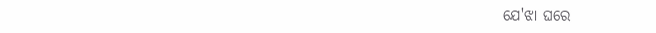ଯେ'ଝା ଘରେ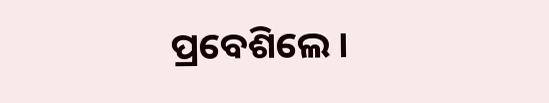ପ୍ରବେଶିଲେ ।